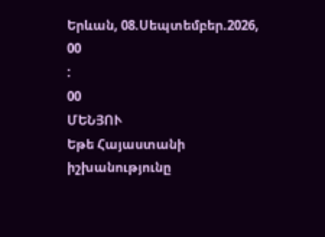Երևան, 08.Սեպտեմբեր.2026,
00
:
00
ՄԵՆՅՈՒ
Եթե Հայաստանի իշխանությունը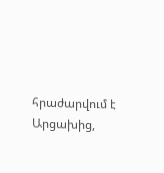հրաժարվում է Արցախից,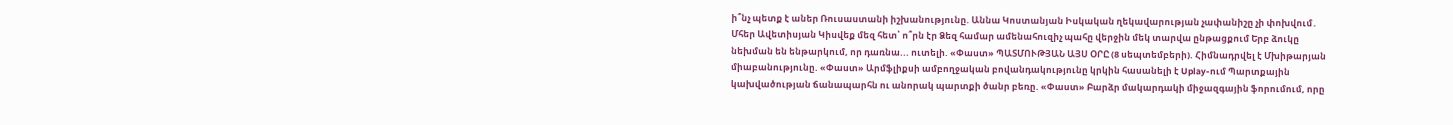ի՞նչ պետք է աներ Ռուսաստանի իշխանությունը. Աննա Կոստանյան Իսկական ղեկավարության չափանիշը չի փոխվում․ Մհեր Ավետիսյան Կիսվեք մեզ հետ՝ ո՞րն էր Ձեզ համար ամենահուզիչ պահը վերջին մեկ տարվա ընթացքում Երբ ձուկը նեխման են ենթարկում, որ դառնա... ուտելի. «Փաստ» ՊԱՏՄՈՒԹՅԱՆ ԱՅՍ ՕՐԸ (8 սեպտեմբերի). Հիմնադրվել է Մխիթարյան միաբանությունը. «Փաստ» Արմֆլիքսի ամբողջական բովանդակությունը կրկին հասանելի է Uplay-ում Պարտքային կախվածության ճանապարհն ու անորակ պարտքի ծանր բեռը. «Փաստ» Բարձր մակարդակի միջազգային ֆորումում, որը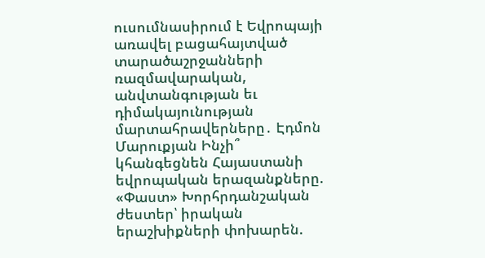ուսումնասիրում է Եվրոպայի առավել բացահայտված տարածաշրջանների ռազմավարական, անվտանգության եւ դիմակայունության մարտահրավերները․ Էդմոն Մարուքյան Ինչի՞ կհանգեցնեն Հայաստանի եվրոպական երազանքները. «Փաստ» Խորհրդանշական ժեստեր՝ իրական երաշխիքների փոխարեն.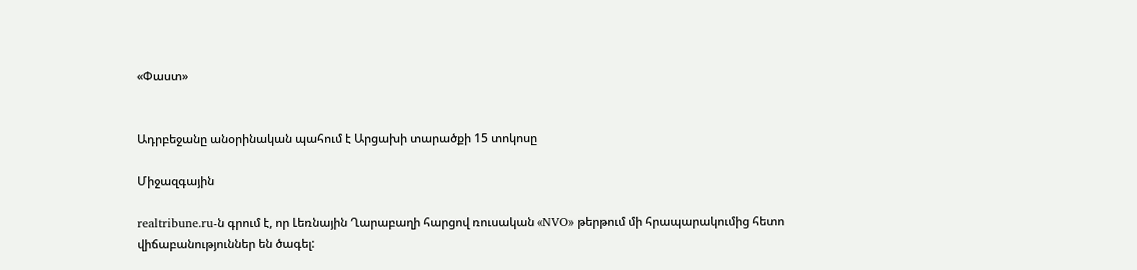«Փաստ»


Ադրբեջանը անօրինական պահում է Արցախի տարածքի 15 տոկոսը

Միջազգային

realtribune.ru-ն գրում է, որ Լեռնային Ղարաբաղի հարցով ռուսական «NVO» թերթում մի հրապարակումից հետո վիճաբանություններ են ծագել: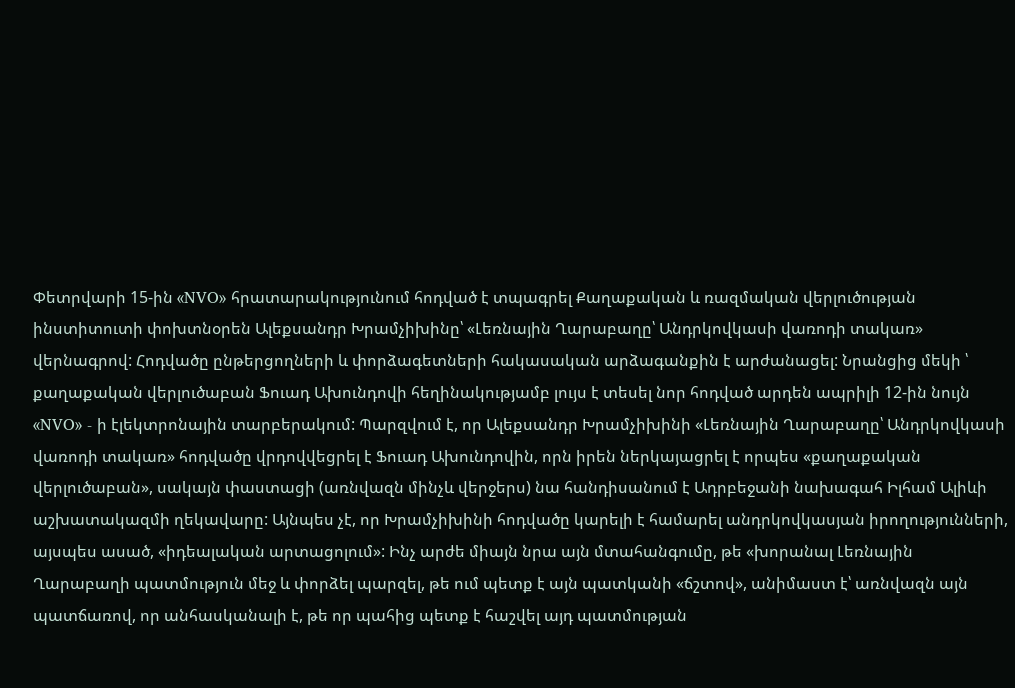Փետրվարի 15-ին «NVO» հրատարակությունում հոդված է տպագրել Քաղաքական և ռազմական վերլուծության ինստիտուտի փոխտնօրեն Ալեքսանդր Խրամչիխինը՝ «Լեռնային Ղարաբաղը՝ Անդրկովկասի վառոդի տակառ» վերնագրով: Հոդվածը ընթերցողների և փորձագետների հակասական արձագանքին է արժանացել: Նրանցից մեկի ՝ քաղաքական վերլուծաբան Ֆուադ Ախունդովի հեղինակությամբ լույս է տեսել նոր հոդված արդեն ապրիլի 12-ին նույն «NVO» - ի էլեկտրոնային տարբերակում: Պարզվում է, որ Ալեքսանդր Խրամչիխինի «Լեռնային Ղարաբաղը՝ Անդրկովկասի վառոդի տակառ» հոդվածը վրդովվեցրել է Ֆուադ Ախունդովին, որն իրեն ներկայացրել է որպես «քաղաքական վերլուծաբան», սակայն փաստացի (առնվազն մինչև վերջերս) նա հանդիսանում է Ադրբեջանի նախագահ Իլհամ Ալիևի աշխատակազմի ղեկավարը: Այնպես չէ, որ Խրամչիխինի հոդվածը կարելի է համարել անդրկովկասյան իրողությունների, այսպես ասած, «իդեալական արտացոլում»: Ինչ արժե միայն նրա այն մտահանգումը, թե «խորանալ Լեռնային Ղարաբաղի պատմություն մեջ և փորձել պարզել, թե ում պետք է այն պատկանի «ճշտով», անիմաստ է՝ առնվազն այն պատճառով, որ անհասկանալի է, թե որ պահից պետք է հաշվել այդ պատմության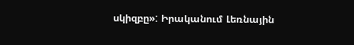սկիզբը»: Իրականում Լեռնային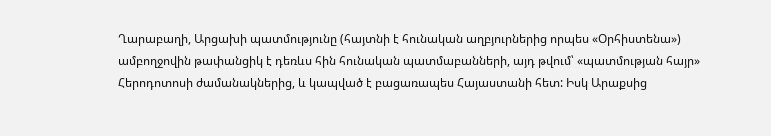Ղարաբաղի, Արցախի պատմությունը (հայտնի է հունական աղբյուրներից որպես «Օրհիստենա») ամբողջովին թափանցիկ է դեռևս հին հունական պատմաբանների, այդ թվում՝ «պատմության հայր» Հերոդոտոսի ժամանակներից, և կապված է բացառապես Հայաստանի հետ: Իսկ Արաքսից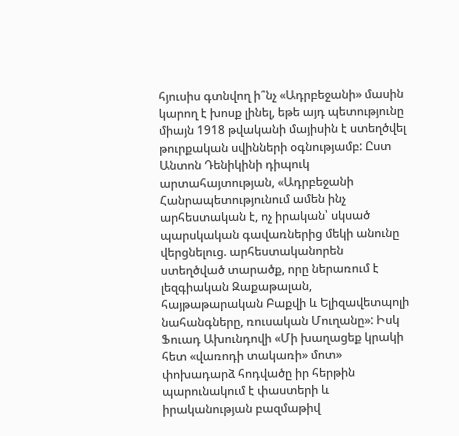հյուսիս գտնվող ի՞նչ «Ադրբեջանի» մասին կարող է խոսք լինել, եթե այդ պետությունը միայն 1918 թվականի մայիսին է ստեղծվել թուրքական սվինների օգնությամբ: Ըստ Անտոն Դենիկինի դիպուկ արտահայտության, «Ադրբեջանի Հանրապետությունում ամեն ինչ արհեստական է, ոչ իրական՝ սկսած պարսկական գավառներից մեկի անունը վերցնելուց. արհեստականորեն ստեղծված տարածք, որը ներառում է լեզգիական Զաքաթալան, հայթաթարական Բաքվի և Ելիզավետպոլի նահանգները, ռուսական Մուղանը»: Իսկ Ֆուադ Ախունդովի «Մի խաղացեք կրակի հետ «վառոդի տակառի» մոտ» փոխադարձ հոդվածը իր հերթին պարունակում է փաստերի և իրականության բազմաթիվ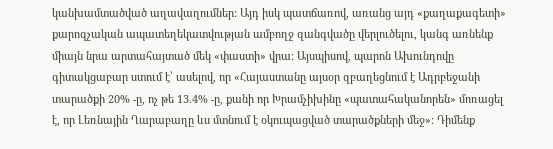կանխամտածված աղավաղումներ: Այդ իսկ պատճառով, առանց այդ «քաղաքագետի» քարոզչական ապատեղեկատվության ամբողջ զանգվածը վերլուծելու, կանգ առնենք միայն նրա արտահայտած մեկ «փաստի» վրա: Այսպիսով, պարոն Ախունդովը գիտակցաբար ստում է՝ ասելով, որ «Հայաստանը այսօր զբաղեցնում է Ադրբեջանի տարածքի 20% -ը, ոչ թե 13.4% -ը, քանի որ Խրամչիխինը «պատահականորեն» մոռացել է, որ Լեռնային Ղարաբաղը ևս մտնում է օկուպացված տարածքների մեջ»: Դիմենք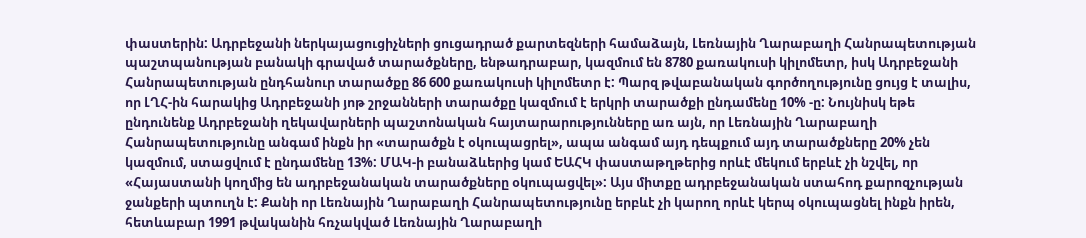փաստերին: Ադրբեջանի ներկայացուցիչների ցուցադրած քարտեզների համաձայն, Լեռնային Ղարաբաղի Հանրապետության պաշտպանության բանակի գրաված տարածքները, ենթադրաբար, կազմում են 8780 քառակուսի կիլոմետր, իսկ Ադրբեջանի Հանրապետության ընդհանուր տարածքը 86 600 քառակուսի կիլոմետր է: Պարզ թվաբանական գործողությունը ցույց է տալիս, որ ԼՂՀ-ին հարակից Ադրբեջանի յոթ շրջանների տարածքը կազմում է երկրի տարածքի ընդամենը 10% -ը: Նույնիսկ եթե ընդունենք Ադրբեջանի ղեկավարների պաշտոնական հայտարարությունները առ այն, որ Լեռնային Ղարաբաղի Հանրապետությունը անգամ ինքն իր «տարածքն է օկուպացրել», ապա անգամ այդ դեպքում այդ տարածքները 20% չեն կազմում, ստացվում է ընդամենը 13%: ՄԱԿ-ի բանաձևերից կամ ԵԱՀԿ փաստաթղթերից որևէ մեկում երբևէ չի նշվել, որ «Հայաստանի կողմից են ադրբեջանական տարածքները օկուպացվել»: Այս միտքը ադրբեջանական ստահոդ քարոզչության ջանքերի պտուղն է: Քանի որ Լեռնային Ղարաբաղի Հանրապետությունը երբևէ չի կարող որևէ կերպ օկուպացնել ինքն իրեն, հետևաբար 1991 թվականին հռչակված Լեռնային Ղարաբաղի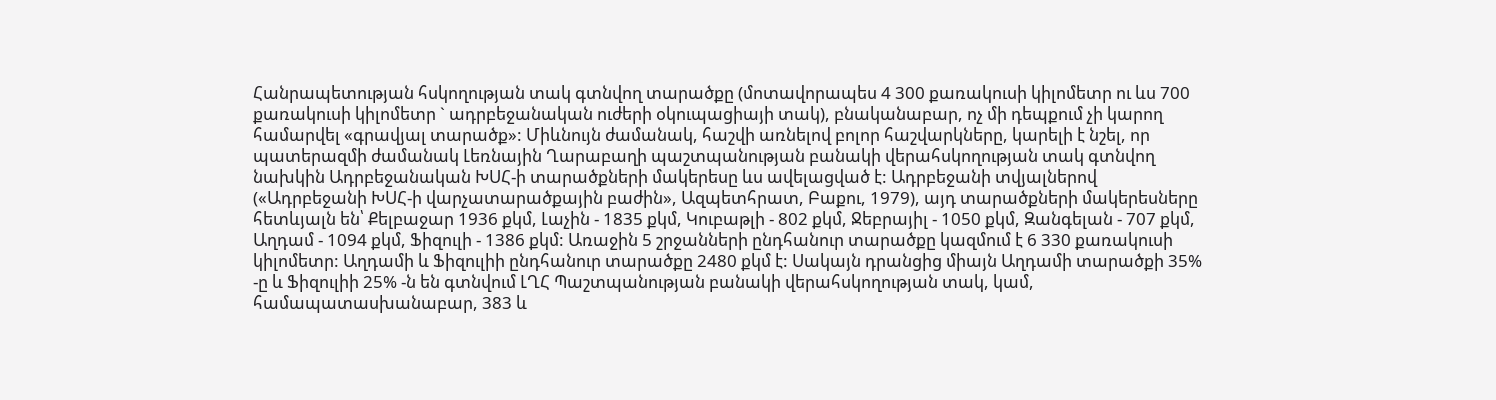Հանրապետության հսկողության տակ գտնվող տարածքը (մոտավորապես 4 300 քառակուսի կիլոմետր ու ևս 700 քառակուսի կիլոմետր ` ադրբեջանական ուժերի օկուպացիայի տակ), բնականաբար, ոչ մի դեպքում չի կարող համարվել «գրավյալ տարածք»: Միևնույն ժամանակ, հաշվի առնելով բոլոր հաշվարկները, կարելի է նշել, որ պատերազմի ժամանակ Լեռնային Ղարաբաղի պաշտպանության բանակի վերահսկողության տակ գտնվող նախկին Ադրբեջանական ԽՍՀ-ի տարածքների մակերեսը ևս ավելացված է: Ադրբեջանի տվյալներով («Ադրբեջանի ԽՍՀ-ի վարչատարածքային բաժին», Ազպետհրատ, Բաքու, 1979), այդ տարածքների մակերեսները հետևյալն են՝ Քելբաջար 1936 քկմ, Լաչին - 1835 քկմ, Կուբաթլի - 802 քկմ, Ջեբրայիլ - 1050 քկմ, Զանգելան - 707 քկմ, Աղդամ - 1094 քկմ, Ֆիզուլի - 1386 քկմ: Առաջին 5 շրջանների ընդհանուր տարածքը կազմում է 6 330 քառակուսի կիլոմետր: Աղդամի և Ֆիզուլիի ընդհանուր տարածքը 2480 քկմ է: Սակայն դրանցից միայն Աղդամի տարածքի 35% -ը և Ֆիզուլիի 25% -ն են գտնվում ԼՂՀ Պաշտպանության բանակի վերահսկողության տակ, կամ, համապատասխանաբար, 383 և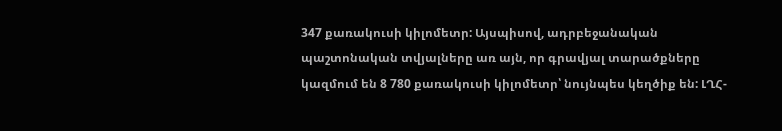347 քառակուսի կիլոմետր: Այսպիսով, ադրբեջանական պաշտոնական տվյալները առ այն, որ գրավյալ տարածքները կազմում են 8 780 քառակուսի կիլոմետր՝ նույնպես կեղծիք են: ԼՂՀ-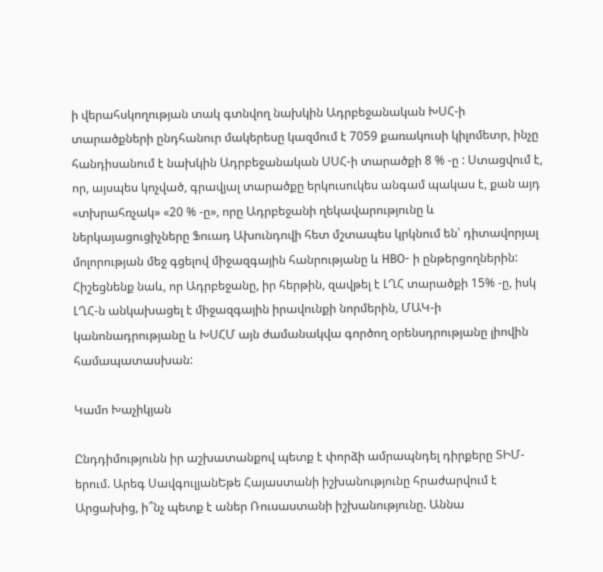ի վերահսկողության տակ գտնվող նախկին Ադրբեջանական ԽՍՀ-ի տարածքների ընդհանուր մակերեսը կազմում է 7059 քառակուսի կիլոմետր, ինչը հանդիսանում է նախկին Ադրբեջանական ՍՍՀ-ի տարածքի 8 % -ը : Ստացվում է, որ, այսպես կոչված, գրավյալ տարածքը երկուսուկես անգամ պակաս է, քան այդ «տխրահռչակ» «20 % -ը», որը Ադրբեջանի ղեկավարությունը և ներկայացուցիչները Ֆուադ Ախունդովի հետ մշտապես կրկնում են՝ դիտավորյալ մոլորության մեջ գցելով միջազգային հանրությանը և НВО- ի ընթերցողներին: Հիշեցնենք նաև, որ Ադրբեջանը, իր հերթին, զավթել է ԼՂՀ տարածքի 15% -ը, իսկ ԼՂՀ-ն անկախացել է միջազգային իրավունքի նորմերին, ՄԱԿ-ի կանոնադրությանը և ԽՍՀՄ այն ժամանակվա գործող օրենսդրությանը լիովին համապատասխան:

Կամո Խաչիկյան

Ընդդիմությունն իր աշխատանքով պետք է փորձի ամրապնդել դիրքերը ՏԻՄ-երում. Արեգ ՍավգուլյանԵթե Հայաստանի իշխանությունը հրաժարվում է Արցախից, ի՞նչ պետք է աներ Ռուսաստանի իշխանությունը. Աննա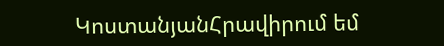ԿոստանյանՀրավիրում եմ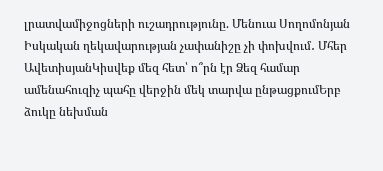լրատվամիջոցների ուշադրությունը. Մենուա Սողոմոնյան Իսկական ղեկավարության չափանիշը չի փոխվում․ Մհեր ԱվետիսյանԿիսվեք մեզ հետ՝ ո՞րն էր Ձեզ համար ամենահուզիչ պահը վերջին մեկ տարվա ընթացքումԵրբ ձուկը նեխման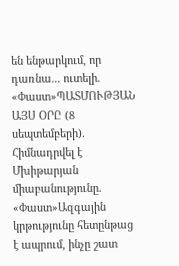են ենթարկում, որ դառնա... ուտելի. «Փաստ»ՊԱՏՄՈՒԹՅԱՆ ԱՅՍ ՕՐԸ (8 սեպտեմբերի). Հիմնադրվել է Մխիթարյան միաբանությունը. «Փաստ»Ազգային կրթությունը հետընթաց է ապրում, ինչը շատ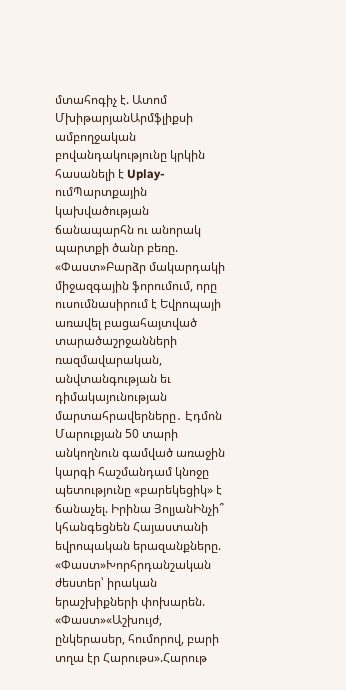մտահոգիչ է. Ատոմ ՄխիթարյանԱրմֆլիքսի ամբողջական բովանդակությունը կրկին հասանելի է Uplay-ումՊարտքային կախվածության ճանապարհն ու անորակ պարտքի ծանր բեռը. «Փաստ»Բարձր մակարդակի միջազգային ֆորումում, որը ուսումնասիրում է Եվրոպայի առավել բացահայտված տարածաշրջանների ռազմավարական, անվտանգության եւ դիմակայունության մարտահրավերները․ Էդմոն Մարուքյան 50 տարի անկողնուն գամված առաջին կարգի հաշմանդամ կնոջը պետությունը «բարեկեցիկ» է ճանաչել. Իրինա ՅոլյանԻնչի՞ կհանգեցնեն Հայաստանի եվրոպական երազանքները. «Փաստ»Խորհրդանշական ժեստեր՝ իրական երաշխիքների փոխարեն. «Փաստ»«Աշխույժ, ընկերասեր, հումորով, բարի տղա էր Հարութս».Հարութ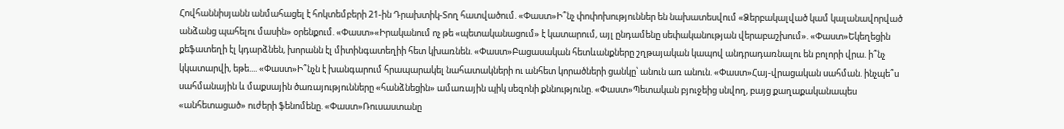Հովհաննիսյանն անմահացել է հոկտեմբերի 21-ին Դրախտիկ-Տող հատվածում. «Փաստ»Ի՞նչ փոփոխություններ են նախատեսվում «Ձերբակալված կամ կալանավորված անձանց պահելու մասին» օրենքում. «Փաստ»«Իրականում ոչ թե «պետականացում» է կատարում, այլ ընդամենը սեփականության վերաբաշխում». «Փաստ»Եկեղեցին քեֆատեղի էլ կդարձնեն, խորանն էլ միտինգատեղիի հետ կխառնեն. «Փաստ»Բացասական հետևանքները շղթայական կապով անդրադառնալու են բոլորի վրա. ի՞նչ կկատարվի, եթե.... «Փաստ»Ի՞նչն է խանգարում հրապարակել նահատակների ու անհետ կորածների ցանկը՝ անուն առ անուն. «Փաստ»Հայ-վրացական սահման. ինչպե՞ս սահմանային և մաքսային ծառայությունները «հանձնեցին» ամառային պիկ սեզոնի քննությունը. «Փաստ»Պետական բյուջեից սնվող, բայց քաղաքականապես «անհետացած» ուժերի ֆենոմենը. «Փաստ»Ռուսաստանը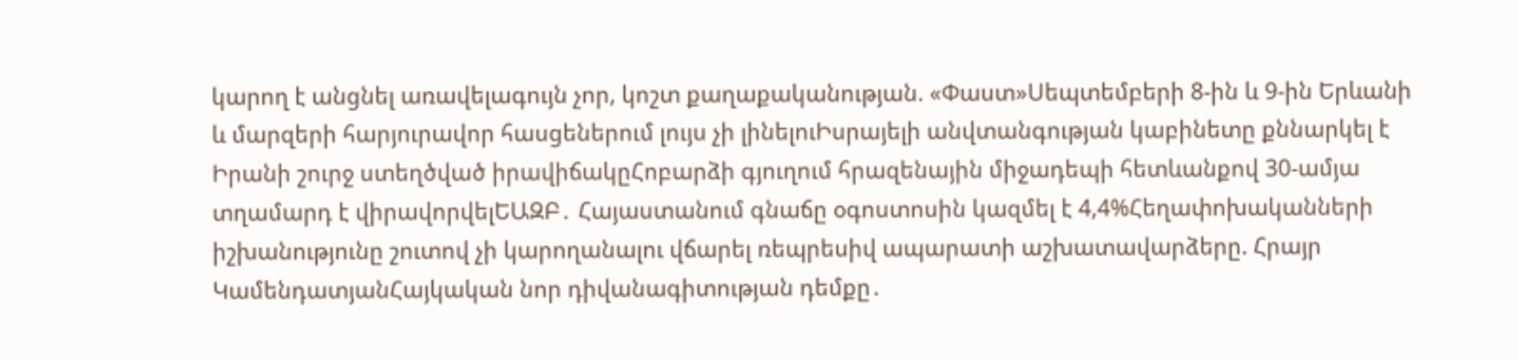կարող է անցնել առավելագույն չոր, կոշտ քաղաքականության. «Փաստ»Սեպտեմբերի 8-ին և 9-ին Երևանի և մարզերի հարյուրավոր հասցեներում լույս չի լինելուԻսրայելի անվտանգության կաբինետը քննարկել է Իրանի շուրջ ստեղծված իրավիճակըՀոբարձի գյուղում հրազենային միջադեպի հետևանքով 30-ամյա տղամարդ է վիրավորվելԵԱԶԲ․ Հայաստանում գնաճը օգոստոսին կազմել է 4,4%Հեղափոխականների իշխանությունը շուտով չի կարողանալու վճարել ռեպրեսիվ ապարատի աշխատավարձերը. Հրայր ԿամենդատյանՀայկական նոր դիվանագիտության դեմքը․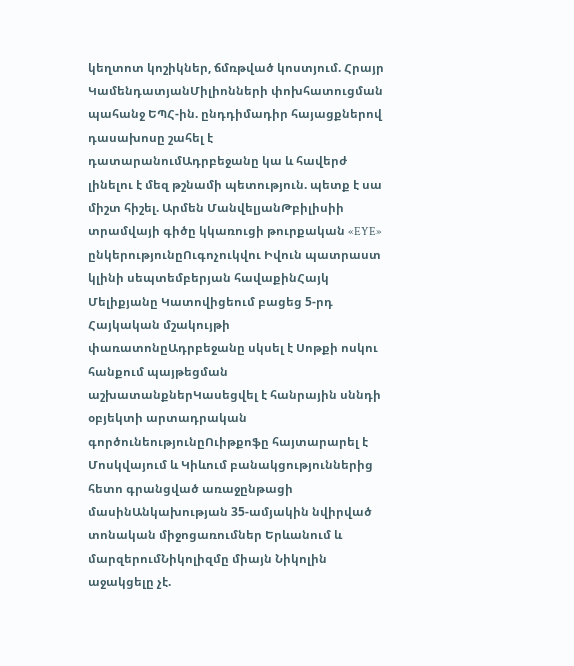կեղտոտ կոշիկներ, ճմռթված կոստյում. Հրայր ԿամենդատյանՄիլիոնների փոխհատուցման պահանջ ԵՊՀ-ին. ընդդիմադիր հայացքներով դասախոսը շահել է դատարանումԱդրբեջանը կա և հավերժ լինելու է մեզ թշնամի պետություն. պետք է սա միշտ հիշել. Արմեն ՄանվելյանԹբիլիսիի տրամվայի գիծը կկառուցի թուրքական «EYE» ընկերությունըՈւգոչուկվու Իվուն պատրաստ կլինի սեպտեմբերյան հավաքինՀայկ Մելիքյանը Կատովիցեում բացեց 5-րդ Հայկական մշակույթի փառատոնըԱդրբեջանը սկսել է Սոթքի ոսկու հանքում պայթեցման աշխատանքներԿասեցվել է հանրային սննդի օբյեկտի արտադրական գործունեությունըՈւիթքոֆը հայտարարել է Մոսկվայում և Կիևում բանակցություններից հետո գրանցված առաջընթացի մասինԱնկախության 35-ամյակին նվիրված տոնական միջոցառումներ Երևանում և մարզերումՆիկոլիզմը միայն Նիկոլին աջակցելը չէ.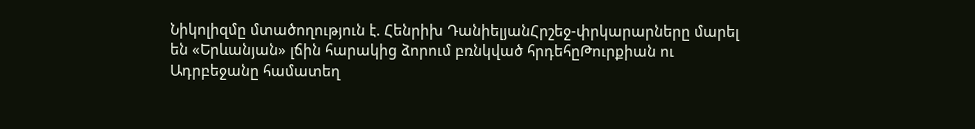Նիկոլիզմը մտածողություն է. Հենրիխ ԴանիելյանՀրշեջ-փրկարարները մարել են «Երևանյան» լճին հարակից ձորում բռնկված հրդեհըԹուրքիան ու Ադրբեջանը համատեղ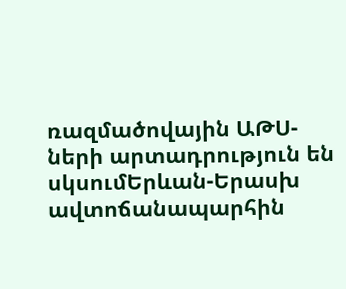ռազմածովային ԱԹՍ-ների արտադրություն են սկսումԵրևան-Երասխ ավտոճանապարհին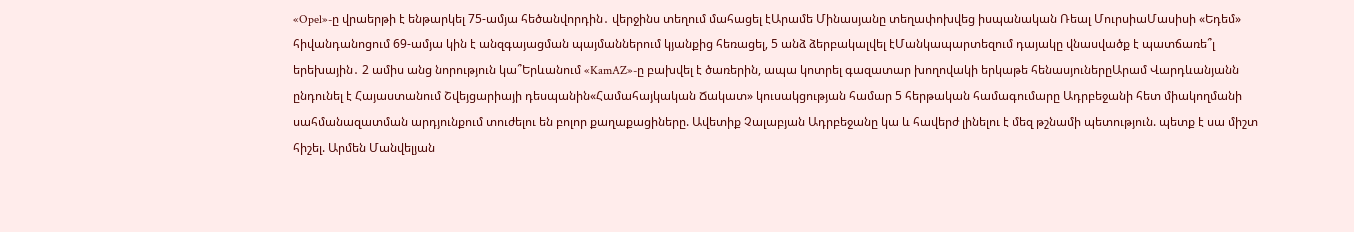«Opel»-ը վրաերթի է ենթարկել 75-ամյա հեծանվորդին․ վերջինս տեղում մահացել էԱրամե Մինասյանը տեղափոխվեց իսպանական Ռեալ ՄուրսիաՄասիսի «Եդեմ» հիվանդանոցում 69-ամյա կին է անզգայացման պայմաններում կյանքից հեռացել, 5 անձ ձերբակալվել էՄանկապարտեզում դայակը վնասվածք է պատճառե՞լ երեխային․ 2 ամիս անց նորություն կա՞Երևանում «KamAZ»-ը բախվել է ծառերին, ապա կոտրել գազատար խողովակի երկաթե հենասյուներըԱրամ Վարդևանյանն ընդունել է Հայաստանում Շվեյցարիայի դեսպանին«Համահայկական Ճակատ» կուսակցության համար 5 հերթական համագումարը Ադրբեջանի հետ միակողմանի սահմանազատման արդյունքում տուժելու են բոլոր քաղաքացիները. Ավետիք Չալաբյան Ադրբեջանը կա և հավերժ լինելու է մեզ թշնամի պետություն. պետք է սա միշտ հիշել. Արմեն Մանվելյան